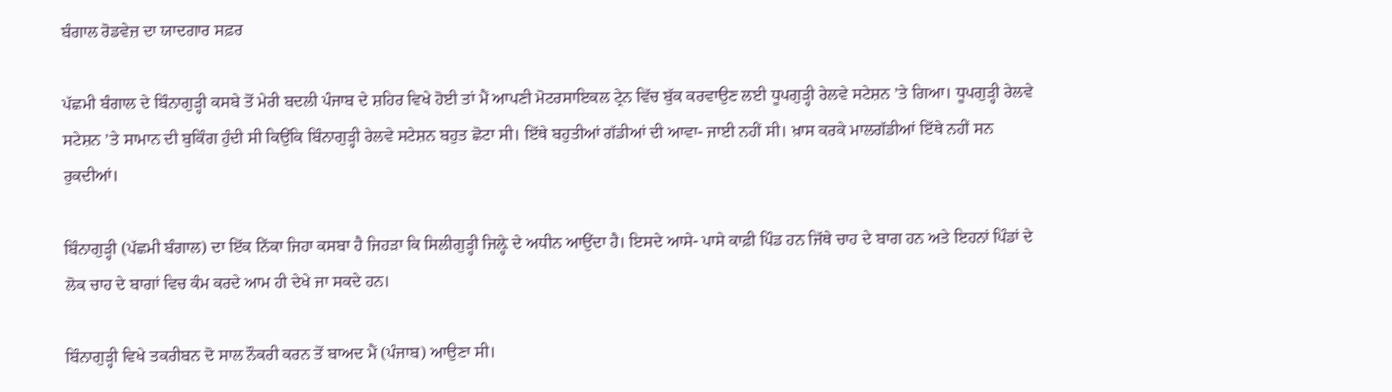ਬੰਗਾਲ ਰੋਡਵੇਜ਼ ਦਾ ਯਾਦਗਾਰ ਸਫ਼ਰ

ਪੱਛਮੀ ਬੰਗਾਲ ਦੇ ਬਿੰਨਾਗੁੜ੍ਹੀ ਕਸਬੇ ਤੋਂ ਮੇਰੀ ਬਦਲੀ ਪੰਜਾਬ ਦੇ ਸ਼ਹਿਰ ਵਿਖੇ ਹੋਈ ਤਾਂ ਮੈਂ ਆਪਣੀ ਮੋਟਰਸਾਇਕਲ ਟ੍ਰੇਨ ਵਿੱਚ ਬੁੱਕ ਕਰਵਾਉਣ ਲਈ ਧੂਪਗੁੜ੍ਹੀ ਰੇਲਵੇ ਸਟੇਸ਼ਨ ’ਤੇ ਗਿਆ। ਧੂਪਗੁੜ੍ਹੀ ਰੇਲਵੇ ਸਟੇਸ਼ਨ ’ਤੇ ਸਾਮਾਨ ਦੀ ਬੁਕਿੰਗ ਹੁੰਦੀ ਸੀ ਕਿਉਂਕਿ ਬਿੰਨਾਗੁੜ੍ਹੀ ਰੇਲਵੇ ਸਟੇਸ਼ਨ ਬਹੁਤ ਛੋਟਾ ਸੀ। ਇੱਥੇ ਬਹੁਤੀਆਂ ਗੱਡੀਆਂ ਦੀ ਆਵਾ- ਜਾਈ ਨਹੀਂ ਸੀ। ਖ਼ਾਸ ਕਰਕੇ ਮਾਲਗੱਡੀਆਂ ਇੱਥੇ ਨਹੀਂ ਸਨ ਰੁਕਦੀਆਂ।

ਬਿੰਨਾਗੁੜ੍ਹੀ (ਪੱਛਮੀ ਬੰਗਾਲ) ਦਾ ਇੱਕ ਨਿੱਕਾ ਜਿਹਾ ਕਸਬਾ ਹੈ ਜਿਹੜਾ ਕਿ ਸਿਲੀਗੁੜ੍ਹੀ ਜਿਲ਼੍ਹੇ ਦੇ ਅਧੀਨ ਆਉਂਦਾ ਹੈ। ਇਸਦੇ ਆਸੇ- ਪਾਸੇ ਕਾਫ਼ੀ ਪਿੰਡ ਹਨ ਜਿੱਥੇ ਚਾਹ ਦੇ ਬਾਗ ਹਨ ਅਤੇ ਇਹਨਾਂ ਪਿੰਡਾਂ ਦੇ ਲੋਕ ਚਾਹ ਦੇ ਬਾਗਾਂ ਵਿਚ ਕੰਮ ਕਰਦੇ ਆਮ ਹੀ ਦੇਖੇ ਜਾ ਸਕਦੇ ਹਨ।

ਬਿੰਨਾਗੁੜ੍ਹੀ ਵਿਖੇ ਤਕਰੀਬਨ ਦੋ ਸਾਲ ਨੌਕਰੀ ਕਰਨ ਤੋਂ ਬਾਅਦ ਮੈਂ (ਪੰਜਾਬ) ਆਉਣਾ ਸੀ।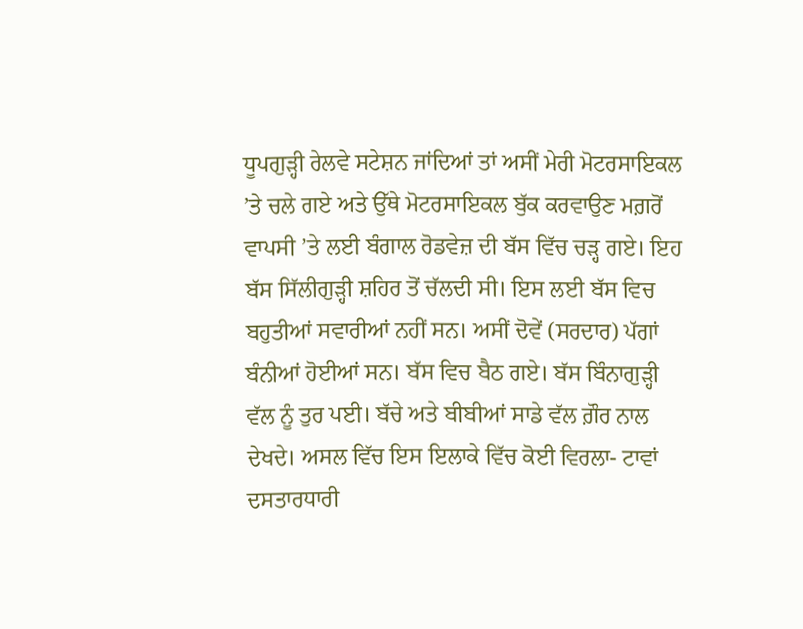ਧੂਪਗੁੜ੍ਹੀ ਰੇਲਵੇ ਸਟੇਸ਼ਨ ਜਾਂਦਿਆਂ ਤਾਂ ਅਸੀਂ ਮੇਰੀ ਮੋਟਰਸਾਇਕਲ ’ਤੇ ਚਲੇ ਗਏ ਅਤੇ ਉੱਥੇ ਮੋਟਰਸਾਇਕਲ ਬੁੱਕ ਕਰਵਾਉਣ ਮਗ਼ਰੋਂ ਵਾਪਸੀ ’ਤੇ ਲਈ ਬੰਗਾਲ ਰੋਡਵੇਜ਼ ਦੀ ਬੱਸ ਵਿੱਚ ਚੜ੍ਹ ਗਏ। ਇਹ ਬੱਸ ਸਿੱਲੀਗੁੜ੍ਹੀ ਸ਼ਹਿਰ ਤੋਂ ਚੱਲਦੀ ਸੀ। ਇਸ ਲਈ ਬੱਸ ਵਿਚ ਬਹੁਤੀਆਂ ਸਵਾਰੀਆਂ ਨਹੀਂ ਸਨ। ਅਸੀਂ ਦੋਵੇਂ (ਸਰਦਾਰ) ਪੱਗਾਂ ਬੰਨੀਆਂ ਹੋਈਆਂ ਸਨ। ਬੱਸ ਵਿਚ ਬੈਠ ਗਏ। ਬੱਸ ਬਿੰਨਾਗੁੜ੍ਹੀ ਵੱਲ ਨੂੰ ਤੁਰ ਪਈ। ਬੱਚੇ ਅਤੇ ਬੀਬੀਆਂ ਸਾਡੇ ਵੱਲ ਗ਼ੌਰ ਨਾਲ ਦੇਖਦੇ। ਅਸਲ ਵਿੱਚ ਇਸ ਇਲਾਕੇ ਵਿੱਚ ਕੋਈ ਵਿਰਲਾ- ਟਾਵਾਂ ਦਸਤਾਰਧਾਰੀ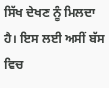ਸਿੱਖ ਦੇਖਣ ਨੂੰ ਮਿਲਦਾ ਹੈ। ਇਸ ਲਈ ਅਸੀਂ ਬੱਸ ਵਿਚ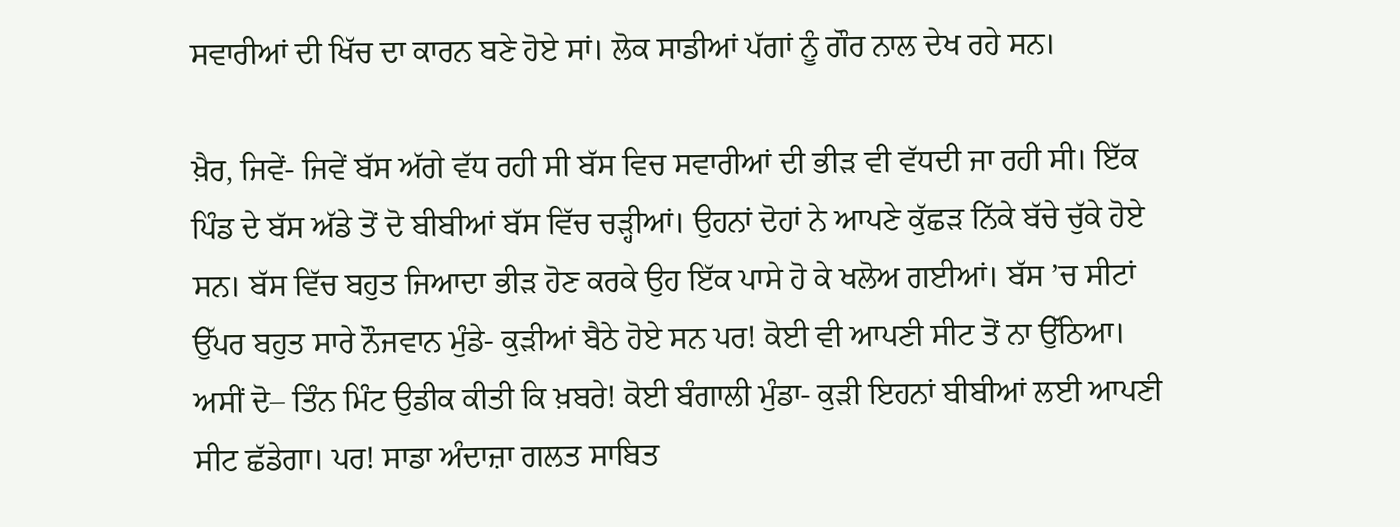ਸਵਾਰੀਆਂ ਦੀ ਖਿੱਚ ਦਾ ਕਾਰਨ ਬਣੇ ਹੋਏ ਸਾਂ। ਲੋਕ ਸਾਡੀਆਂ ਪੱਗਾਂ ਨੂੰ ਗੌਰ ਨਾਲ ਦੇਖ ਰਹੇ ਸਨ।

ਖ਼ੈਰ, ਜਿਵੇਂ- ਜਿਵੇਂ ਬੱਸ ਅੱਗੇ ਵੱਧ ਰਹੀ ਸੀ ਬੱਸ ਵਿਚ ਸਵਾਰੀਆਂ ਦੀ ਭੀੜ ਵੀ ਵੱਧਦੀ ਜਾ ਰਹੀ ਸੀ। ਇੱਕ ਪਿੰਡ ਦੇ ਬੱਸ ਅੱਡੇ ਤੋਂ ਦੋ ਬੀਬੀਆਂ ਬੱਸ ਵਿੱਚ ਚੜ੍ਹੀਆਂ। ਉਹਨਾਂ ਦੋਹਾਂ ਨੇ ਆਪਣੇ ਕੁੱਛੜ ਨਿੱਕੇ ਬੱਚੇ ਚੁੱਕੇ ਹੋਏ ਸਨ। ਬੱਸ ਵਿੱਚ ਬਹੁਤ ਜਿਆਦਾ ਭੀੜ ਹੋਣ ਕਰਕੇ ਉਹ ਇੱਕ ਪਾਸੇ ਹੋ ਕੇ ਖਲੋਅ ਗਈਆਂ। ਬੱਸ ’ਚ ਸੀਟਾਂ ਉੱਪਰ ਬਹੁਤ ਸਾਰੇ ਨੌਜਵਾਨ ਮੁੰਡੇ- ਕੁੜੀਆਂ ਬੈਠੇ ਹੋਏ ਸਨ ਪਰ! ਕੋਈ ਵੀ ਆਪਣੀ ਸੀਟ ਤੋਂ ਨਾ ਉੱਠਿਆ। ਅਸੀਂ ਦੋ– ਤਿੰਨ ਮਿੰਟ ਉਡੀਕ ਕੀਤੀ ਕਿ ਖ਼ਬਰੇ! ਕੋਈ ਬੰਗਾਲੀ ਮੁੰਡਾ- ਕੁੜੀ ਇਹਨਾਂ ਬੀਬੀਆਂ ਲਈ ਆਪਣੀ ਸੀਟ ਛੱਡੇਗਾ। ਪਰ! ਸਾਡਾ ਅੰਦਾਜ਼ਾ ਗਲਤ ਸਾਬਿਤ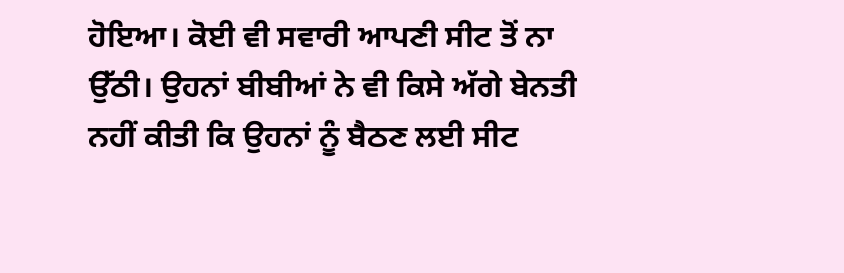ਹੋਇਆ। ਕੋਈ ਵੀ ਸਵਾਰੀ ਆਪਣੀ ਸੀਟ ਤੋਂ ਨਾ ਉੱਠੀ। ਉਹਨਾਂ ਬੀਬੀਆਂ ਨੇ ਵੀ ਕਿਸੇ ਅੱਗੇ ਬੇਨਤੀ ਨਹੀਂ ਕੀਤੀ ਕਿ ਉਹਨਾਂ ਨੂੰ ਬੈਠਣ ਲਈ ਸੀਟ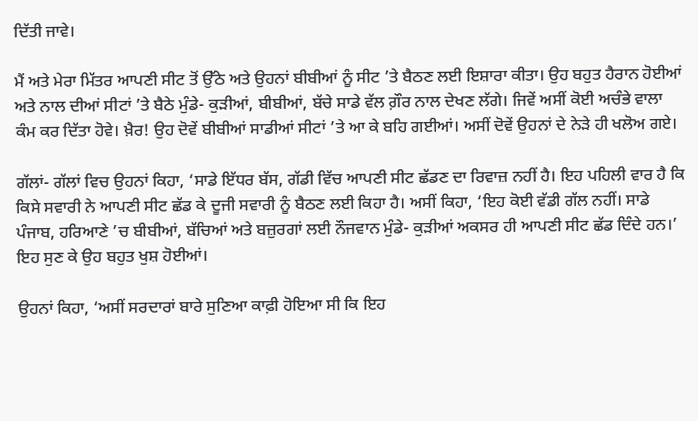ਦਿੱਤੀ ਜਾਵੇ।

ਮੈਂ ਅਤੇ ਮੇਰਾ ਮਿੱਤਰ ਆਪਣੀ ਸੀਟ ਤੋਂ ਉੱਠੇ ਅਤੇ ਉਹਨਾਂ ਬੀਬੀਆਂ ਨੂੰ ਸੀਟ ’ਤੇ ਬੈਠਣ ਲਈ ਇਸ਼ਾਰਾ ਕੀਤਾ। ਉਹ ਬਹੁਤ ਹੈਰਾਨ ਹੋਈਆਂ ਅਤੇ ਨਾਲ ਦੀਆਂ ਸੀਟਾਂ ’ਤੇ ਬੈਠੇ ਮੁੰਡੇ- ਕੁੜੀਆਂ, ਬੀਬੀਆਂ, ਬੱਚੇ ਸਾਡੇ ਵੱਲ ਗ਼ੌਰ ਨਾਲ ਦੇਖਣ ਲੱਗੇ। ਜਿਵੇਂ ਅਸੀਂ ਕੋਈ ਅਚੰਭੇ ਵਾਲਾ ਕੰਮ ਕਰ ਦਿੱਤਾ ਹੋਵੇ। ਖ਼ੈਰ! ਉਹ ਦੋਵੇਂ ਬੀਬੀਆਂ ਸਾਡੀਆਂ ਸੀਟਾਂ ’ਤੇ ਆ ਕੇ ਬਹਿ ਗਈਆਂ। ਅਸੀਂ ਦੋਵੇਂ ਉਹਨਾਂ ਦੇ ਨੇੜੇ ਹੀ ਖਲੋਅ ਗਏ।

ਗੱਲਾਂ- ਗੱਲਾਂ ਵਿਚ ਉਹਨਾਂ ਕਿਹਾ, ‘ਸਾਡੇ ਇੱਧਰ ਬੱਸ, ਗੱਡੀ ਵਿੱਚ ਆਪਣੀ ਸੀਟ ਛੱਡਣ ਦਾ ਰਿਵਾਜ਼ ਨਹੀਂ ਹੈ। ਇਹ ਪਹਿਲੀ ਵਾਰ ਹੈ ਕਿ ਕਿਸੇ ਸਵਾਰੀ ਨੇ ਆਪਣੀ ਸੀਟ ਛੱਡ ਕੇ ਦੂਜੀ ਸਵਾਰੀ ਨੂੰ ਬੈਠਣ ਲਈ ਕਿਹਾ ਹੈ। ਅਸੀਂ ਕਿਹਾ, ‘ਇਹ ਕੋਈ ਵੱਡੀ ਗੱਲ ਨਹੀਂ। ਸਾਡੇ ਪੰਜਾਬ, ਹਰਿਆਣੇ ’ਚ ਬੀਬੀਆਂ, ਬੱਚਿਆਂ ਅਤੇ ਬਜ਼ੁਰਗਾਂ ਲਈ ਨੌਜਵਾਨ ਮੁੰਡੇ- ਕੁੜੀਆਂ ਅਕਸਰ ਹੀ ਆਪਣੀ ਸੀਟ ਛੱਡ ਦਿੰਦੇ ਹਨ।’ ਇਹ ਸੁਣ ਕੇ ਉਹ ਬਹੁਤ ਖੁਸ਼ ਹੋਈਆਂ।

ਉਹਨਾਂ ਕਿਹਾ, ‘ਅਸੀਂ ਸਰਦਾਰਾਂ ਬਾਰੇ ਸੁਣਿਆ ਕਾਫ਼ੀ ਹੋਇਆ ਸੀ ਕਿ ਇਹ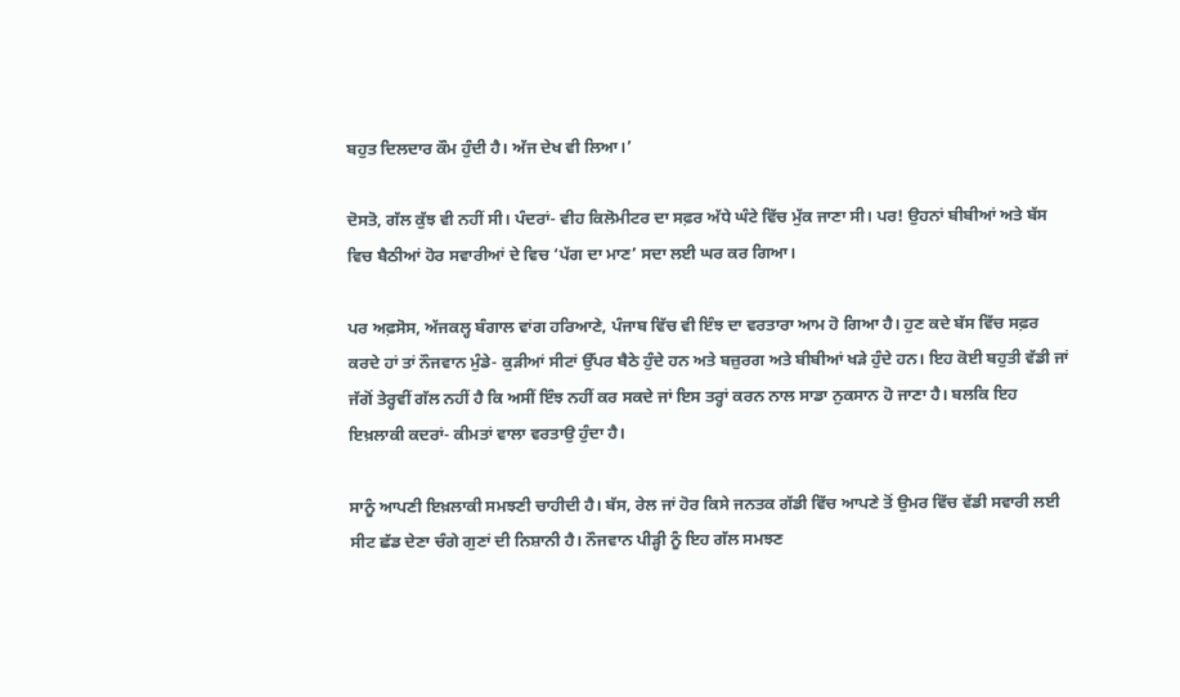ਬਹੁਤ ਦਿਲਦਾਰ ਕੌਮ ਹੁੰਦੀ ਹੈ। ਅੱਜ ਦੇਖ ਵੀ ਲਿਆ।’

ਦੋਸਤੋ, ਗੱਲ ਕੁੱਝ ਵੀ ਨਹੀਂ ਸੀ। ਪੰਦਰਾਂ- ਵੀਹ ਕਿਲੋਮੀਟਰ ਦਾ ਸਫ਼ਰ ਅੱਧੇ ਘੰਟੇ ਵਿੱਚ ਮੁੱਕ ਜਾਣਾ ਸੀ। ਪਰ! ਉਹਨਾਂ ਬੀਬੀਆਂ ਅਤੇ ਬੱਸ ਵਿਚ ਬੈਠੀਆਂ ਹੋਰ ਸਵਾਰੀਆਂ ਦੇ ਵਿਚ ‘ਪੱਗ ਦਾ ਮਾਣ’ ਸਦਾ ਲਈ ਘਰ ਕਰ ਗਿਆ।

ਪਰ ਅਫ਼ਸੋਸ, ਅੱਜਕਲ੍ਹ ਬੰਗਾਲ ਵਾਂਗ ਹਰਿਆਣੇ, ਪੰਜਾਬ ਵਿੱਚ ਵੀ ਇੰਝ ਦਾ ਵਰਤਾਰਾ ਆਮ ਹੋ ਗਿਆ ਹੈ। ਹੁਣ ਕਦੇ ਬੱਸ ਵਿੱਚ ਸਫ਼ਰ ਕਰਦੇ ਹਾਂ ਤਾਂ ਨੌਜਵਾਨ ਮੁੰਡੇ- ਕੁੜੀਆਂ ਸੀਟਾਂ ਉੱਪਰ ਬੈਠੇ ਹੁੰਦੇ ਹਨ ਅਤੇ ਬਜ਼ੁਰਗ ਅਤੇ ਬੀਬੀਆਂ ਖੜੇ ਹੁੰਦੇ ਹਨ। ਇਹ ਕੋਈ ਬਹੁਤੀ ਵੱਡੀ ਜਾਂ ਜੱਗੋਂ ਤੇਰ੍ਹਵੀਂ ਗੱਲ ਨਹੀਂ ਹੈ ਕਿ ਅਸੀਂ ਇੰਝ ਨਹੀਂ ਕਰ ਸਕਦੇ ਜਾਂ ਇਸ ਤਰ੍ਹਾਂ ਕਰਨ ਨਾਲ ਸਾਡਾ ਨੁਕਸਾਨ ਹੋ ਜਾਣਾ ਹੈ। ਬਲਕਿ ਇਹ ਇਖ਼ਲਾਕੀ ਕਦਰਾਂ- ਕੀਮਤਾਂ ਵਾਲਾ ਵਰਤਾਉ ਹੁੰਦਾ ਹੈ।

ਸਾਨੂੰ ਆਪਣੀ ਇਖ਼ਲਾਕੀ ਸਮਝਣੀ ਚਾਹੀਦੀ ਹੈ। ਬੱਸ, ਰੇਲ ਜਾਂ ਹੋਰ ਕਿਸੇ ਜਨਤਕ ਗੱਡੀ ਵਿੱਚ ਆਪਣੇ ਤੋਂ ਉਮਰ ਵਿੱਚ ਵੱਡੀ ਸਵਾਰੀ ਲਈ ਸੀਟ ਛੱਡ ਦੇਣਾ ਚੰਗੇ ਗੁਣਾਂ ਦੀ ਨਿਸ਼ਾਨੀ ਹੈ। ਨੌਜਵਾਨ ਪੀੜ੍ਹੀ ਨੂੰ ਇਹ ਗੱਲ ਸਮਝਣ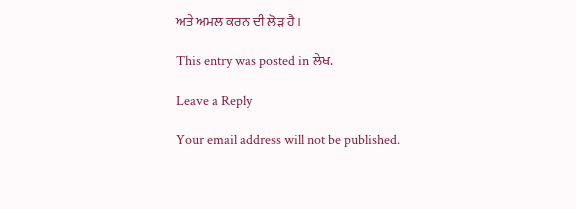ਅਤੇ ਅਮਲ ਕਰਨ ਦੀ ਲੋੜ ਹੈ।

This entry was posted in ਲੇਖ.

Leave a Reply

Your email address will not be published.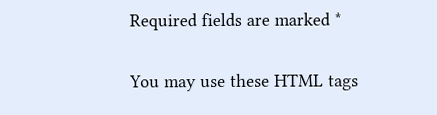Required fields are marked *

You may use these HTML tags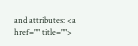and attributes: <a href="" title="">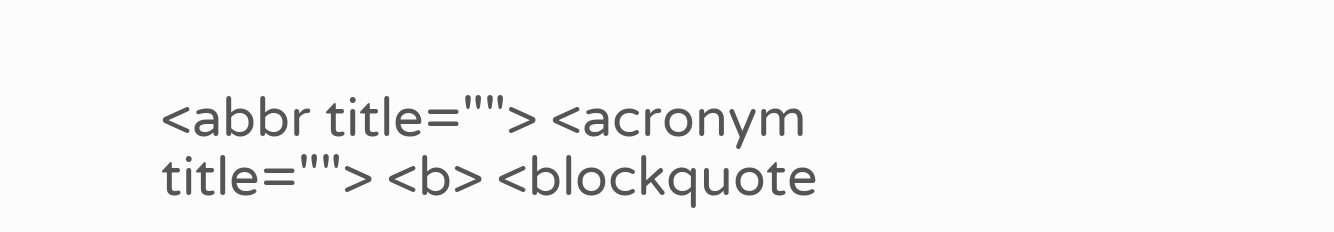<abbr title=""> <acronym title=""> <b> <blockquote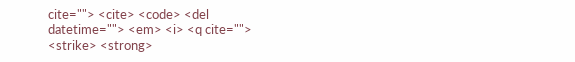cite=""> <cite> <code> <del datetime=""> <em> <i> <q cite=""> <strike> <strong>